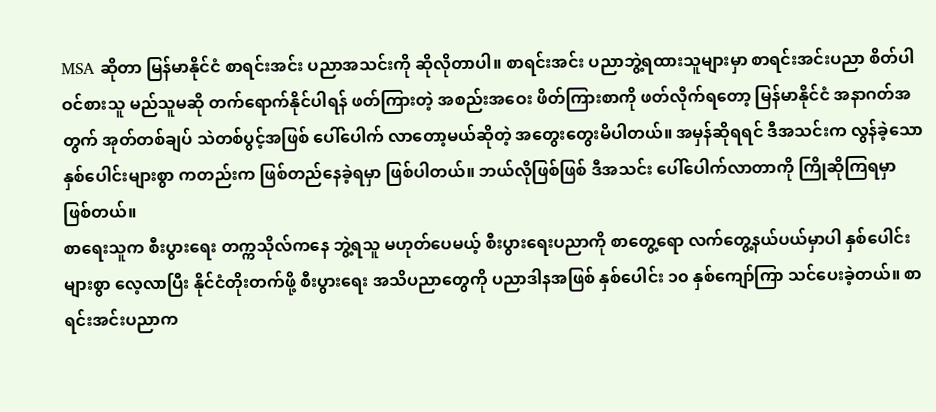MSA ဆိုတာ မြန်မာနိုင်ငံ စာရင်းအင်း ပညာအသင်းကို ဆိုလိုတာပါ။ စာရင်းအင်း ပညာဘွဲ့ရထားသူများမှာ စာရင်းအင်းပညာ စိတ်ပါဝင်စားသူ မည်သူမဆို တက်ရောက်နိုင်ပါရန် ဖတ်ကြားတဲ့ အစည်းအဝေး ဖိတ်ကြားစာကို ဖတ်လိုက်ရတော့ မြန်မာနိုင်ငံ အနာဂတ်အတွက် အုတ်တစ်ချပ် သဲတစ်ပွင့်အဖြစ် ပေါ်ပေါက် လာတော့မယ်ဆိုတဲ့ အတွေးတွေးမိပါတယ်။ အမှန်ဆိုရရင် ဒီအသင်းက လွန်ခဲ့သော နှစ်ပေါင်းများစွာ ကတည်းက ဖြစ်တည်နေခဲ့ရမှာ ဖြစ်ပါတယ်။ ဘယ်လိုဖြစ်ဖြစ် ဒီအသင်း ပေါ်ပေါက်လာတာကို ကြိုဆိုကြရမှာ ဖြစ်တယ်။
စာရေးသူက စီးပွားရေး တက္ကသိုလ်ကနေ ဘွဲ့ရသူ မဟုတ်ပေမယ့် စီးပွားရေးပညာကို စာတွေ့ရော လက်တွေ့နယ်ပယ်မှာပါ နှစ်ပေါင်းများစွာ လေ့လာပြီး နိုင်ငံတိုးတက်ဖို့ စီးပွားရေး အသိပညာတွေကို ပညာဒါနအဖြစ် နှစ်ပေါင်း ၁၀ နှစ်ကျော်ကြာ သင်ပေးခဲ့တယ်။ စာရင်းအင်းပညာက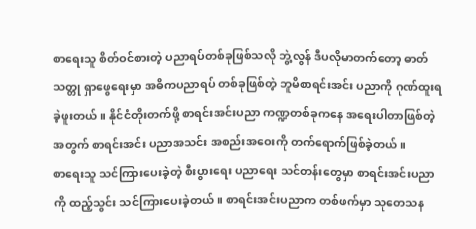စာရေးသူ စိတ်ဝင်စားတဲ့ ပညာရပ်တစ်ခုဖြစ်သလို ဘွဲ့လွန် ဒီပလိုမာတက်တော့ ဓာတ်သတ္တု ရှာဖွေရေးမှာ အဓိကပညာရပ် တစ်ခုဖြစ်တဲ့ ဘူမိစာရင်းအင်း ပညာကို ဂုဏ်ထူးရခဲ့ဖူးတယ်။ နိုင်ငံတိုးတက်ဖို့ စာရင်းအင်းပညာ ကဏ္ဍတစ်ခုကနေ အရေးပါတာဖြစ်တဲ့အတွက် စာရင်းအင်း ပညာအသင်း အစည်းအဝေးကို တက်ရောက်ဖြစ်ခဲ့တယ်။
စာရေးသူ သင်ကြားပေးခဲ့တဲ့ စီးပွားရေး ပညာရေး သင်တန်းတွေမှာ စာရင်းအင်းပညာကို ထည့်သွင်း သင်ကြားပေးခဲ့တယ်။ စာရင်းအင်းပညာက တစ်ဖက်မှာ သုတေသန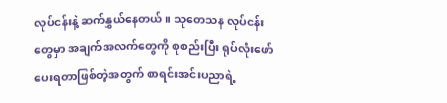လုပ်ငန်းနဲ့ ဆက်နွှယ်နေတယ်။ သုတေသန လုပ်ငန်းတွေမှာ အချက်အလက်တွေကို စုစည်းပြီး ရုပ်လုံးဖော်ပေးရတာဖြစ်တဲ့အတွက် စာရင်းအင်းပညာရဲ့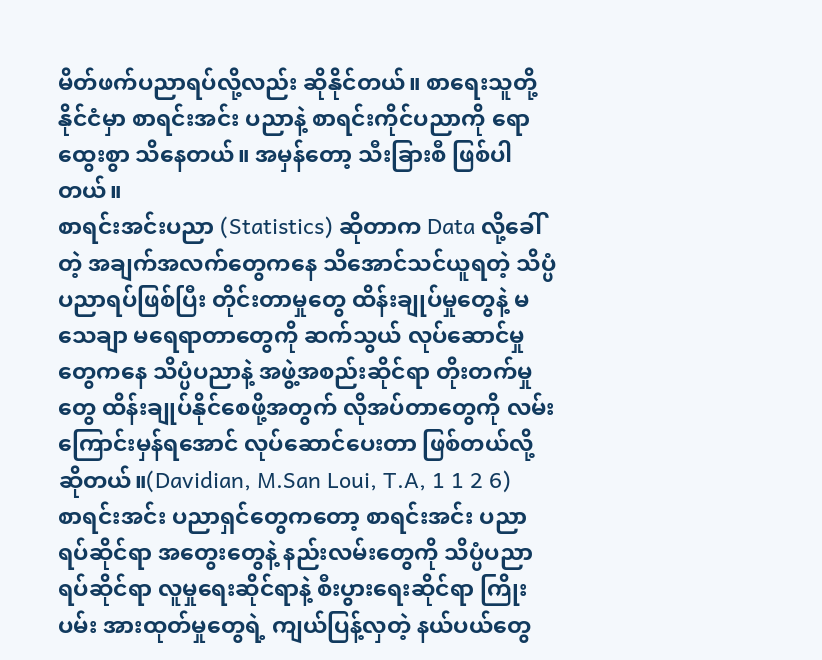မိတ်ဖက်ပညာရပ်လို့လည်း ဆိုနိုင်တယ်။ စာရေးသူတို့ နိုင်ငံမှာ စာရင်းအင်း ပညာနဲ့ စာရင်းကိုင်ပညာကို ရောထွေးစွာ သိနေတယ်။ အမှန်တော့ သီးခြားစီ ဖြစ်ပါတယ်။
စာရင်းအင်းပညာ (Statistics) ဆိုတာက Data လို့ခေါ်တဲ့ အချက်အလက်တွေကနေ သိအောင်သင်ယူရတဲ့ သိပ္ပံပညာရပ်ဖြစ်ပြီး တိုင်းတာမှုတွေ ထိန်းချုပ်မှုတွေနဲ့ မသေချာ မရေရာတာတွေကို ဆက်သွယ် လုပ်ဆောင်မှုတွေကနေ သိပ္ပံပညာနဲ့ အဖွဲ့အစည်းဆိုင်ရာ တိုးတက်မှုတွေ ထိန်းချုပ်နိုင်စေဖို့အတွက် လိုအပ်တာတွေကို လမ်းကြောင်းမှန်ရအောင် လုပ်ဆောင်ပေးတာ ဖြစ်တယ်လို့ ဆိုတယ်။(Davidian, M.San Loui, T.A, 1 1 2 6)
စာရင်းအင်း ပညာရှင်တွေကတော့ စာရင်းအင်း ပညာရပ်ဆိုင်ရာ အတွေးတွေနဲ့ နည်းလမ်းတွေကို သိပ္ပံပညာရပ်ဆိုင်ရာ လူမှုရေးဆိုင်ရာနဲ့ စီးပွားရေးဆိုင်ရာ ကြိုးပမ်း အားထုတ်မှုတွေရဲ့ ကျယ်ပြန့်လှတဲ့ နယ်ပယ်တွေ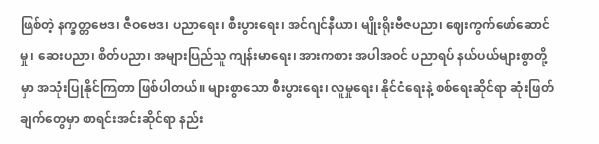ဖြစ်တဲ့ နက္ခတ္တဗေဒ၊ ဇီဝဗေဒ၊ ပညာရေး၊ စီးပွားရေး၊ အင်ဂျင်နီယာ၊ မျိုးရိုးဗီဇပညာ၊ ဈေးကွက်ဖော်ဆောင်မှု၊ ဆေးပညာ၊ စိတ်ပညာ၊ အများပြည်သူ ကျန်းမာရေး၊ အားကစား အပါအဝင် ပညာရပ် နယ်ပယ်များစွာတို့မှာ အသုံးပြုနိုင်ကြတာ ဖြစ်ပါတယ်။ များစွာသော စီးပွားရေး၊ လူမှုရေး၊ နိုင်ငံရေးနဲ့ စစ်ရေးဆိုင်ရာ ဆုံးဖြတ်ချက်တွေမှာ စာရင်းအင်းဆိုင်ရာ နည်း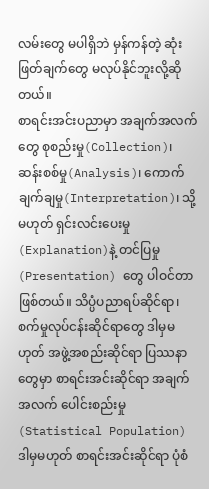လမ်းတွေ မပါရှိဘဲ မှန်ကန်တဲ့ ဆုံးဖြတ်ချက်တွေ မလုပ်နိုင်ဘူးလို့ဆိုတယ်။
စာရင်းအင်းပညာမှာ အချက်အလက်တွေ စုစည်းမှု(Collection)၊ ဆန်းစစ်မှု(Analysis)၊ ကောက်ချက်ချမှု(Interpretation)၊ သို့မဟုတ် ရှင်းလင်းပေးမှု(Explanation)နဲ့ တင်ပြမှု (Presentation) တွေ ပါဝင်တာဖြစ်တယ်။ သိပ္ပံပညာရပ်ဆိုင်ရာ၊ စက်မှုလုပ်ငန်းဆိုင်ရာတွေ ဒါမှမဟုတ် အဖွဲ့အစည်းဆိုင်ရာ ပြဿနာတွေမှာ စာရင်းအင်းဆိုင်ရာ အချက်အလက် ပေါင်းစည်းမှု (Statistical Population) ဒါမှမဟုတ် စာရင်းအင်းဆိုင်ရာ ပုံစံ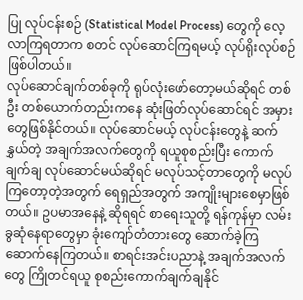ပြု လုပ်ငန်းစဉ် (Statistical Model Process) တွေကို လေ့လာကြရတာက စတင် လုပ်ဆောင်ကြရမယ့် လုပ်ရိုးလုပ်စဉ် ဖြစ်ပါတယ်။
လုပ်ဆောင်ချက်တစ်ခုကို ရုပ်လုံးဖော်တော့မယ်ဆိုရင် တစ်ဦး တစ်ယောက်တည်းကနေ ဆုံးဖြတ်လုပ်ဆောင်ရင် အမှားတွေဖြစ်နိုင်တယ်။ လုပ်ဆောင်မယ့် လုပ်ငန်းတွေနဲ့ ဆက်နွှယ်တဲ့ အချက်အလက်တွေကို ရယူစုစည်းပြီး ကောက်ချက်ချ လုပ်ဆောင်မယ်ဆိုရင် မလုပ်သင့်တာတွေကို မလုပ်ကြတော့တဲ့အတွက် ရေရှည်အတွက် အကျိုးများစေမှာဖြစ်တယ်။ ဥပမာအနေနဲ့ ဆိုရရင် စာရေးသူတို့ ရန်ကုန်မှာ လမ်းခွဆုံနေရာတွေမှာ ခုံးကျော်တံတားတွေ ဆောက်ခဲ့ကြ ဆောက်နေကြတယ်။ စာရင်းအင်းပညာနဲ့ အချက်အလက်တွေ ကြိုတင်ရယူ စုစည်းကောက်ချက်ချနိုင်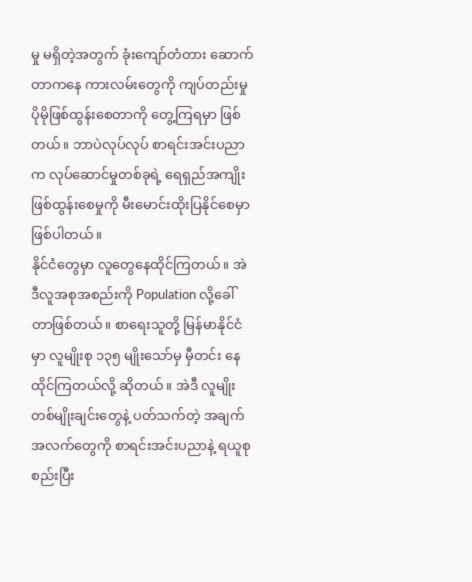မှု မရှိတဲ့အတွက် ခုံးကျော်တံတား ဆောက်တာကနေ ကားလမ်းတွေကို ကျပ်တည်းမှု ပိုမိုဖြစ်ထွန်းစေတာကို တွေ့ကြရမှာ ဖြစ်တယ်။ ဘာပဲလုပ်လုပ် စာရင်းအင်းပညာက လုပ်ဆောင်မှုတစ်ခုရဲ့ ရေရှည်အကျိုး ဖြစ်ထွန်းစေမှုကို မီးမောင်းထိုးပြနိုင်စေမှာ ဖြစ်ပါတယ်။
နိုင်ငံတွေမှာ လူတွေနေထိုင်ကြတယ်။ အဲဒီလူအစုအစည်းကို Population လို့ခေါ်တာဖြစ်တယ်။ စာရေးသူတို့ မြန်မာနိုင်ငံမှာ လူမျိုးစု ၁၃၅ မျိုးသော်မှ မှီတင်း နေထိုင်ကြတယ်လို့ ဆိုတယ်။ အဲဒီ လူမျိုးတစ်မျိုးချင်းတွေနဲ့ ပတ်သက်တဲ့ အချက်အလက်တွေကို စာရင်းအင်းပညာနဲ့ ရယူစုစည်းပြီး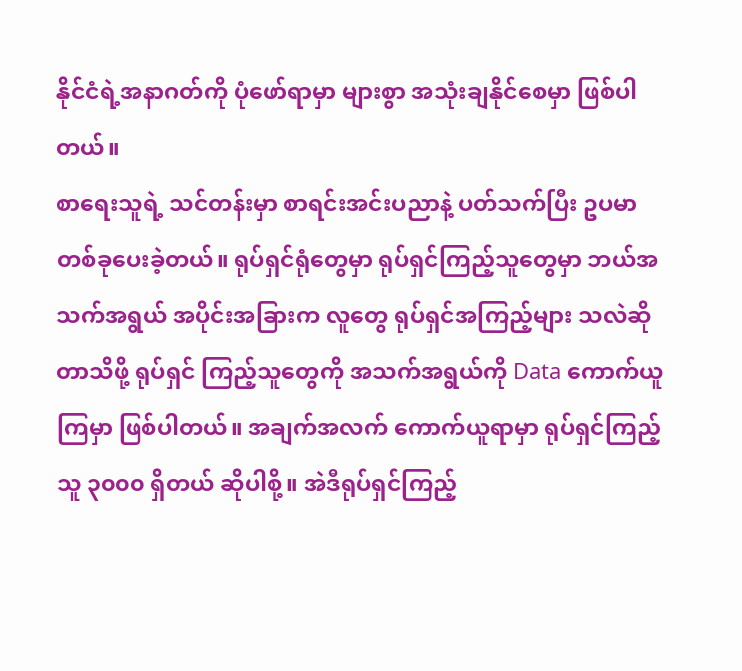နိုင်ငံရဲ့အနာဂတ်ကို ပုံဖော်ရာမှာ များစွာ အသုံးချနိုင်စေမှာ ဖြစ်ပါတယ်။
စာရေးသူရဲ့ သင်တန်းမှာ စာရင်းအင်းပညာနဲ့ ပတ်သက်ပြီး ဥပမာတစ်ခုပေးခဲ့တယ်။ ရုပ်ရှင်ရုံတွေမှာ ရုပ်ရှင်ကြည့်သူတွေမှာ ဘယ်အသက်အရွယ် အပိုင်းအခြားက လူတွေ ရုပ်ရှင်အကြည့်များ သလဲဆိုတာသိဖို့ ရုပ်ရှင် ကြည့်သူတွေကို အသက်အရွယ်ကို Data ကောက်ယူကြမှာ ဖြစ်ပါတယ်။ အချက်အလက် ကောက်ယူရာမှာ ရုပ်ရှင်ကြည့်သူ ၃၀၀၀ ရှိတယ် ဆိုပါစို့။ အဲဒီရုပ်ရှင်ကြည့်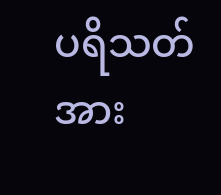ပရိသတ်အား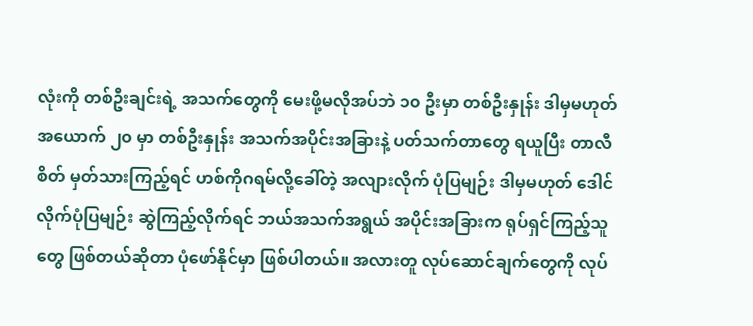လုံးကို တစ်ဦးချင်းရဲ့ အသက်တွေကို မေးဖို့မလိုအပ်ဘဲ ၁၀ ဦးမှာ တစ်ဦးနှုန်း ဒါမှမဟုတ် အယောက် ၂၀ မှာ တစ်ဦးနှုန်း အသက်အပိုင်းအခြားနဲ့ ပတ်သက်တာတွေ ရယူပြီး တာလီစိတ် မှတ်သားကြည့်ရင် ဟစ်ကိုဂရမ်လို့ခေါ်တဲ့ အလျားလိုက် ပုံပြမျဉ်း ဒါမှမဟုတ် ဒေါင်လိုက်ပုံပြမျဉ်း ဆွဲကြည့်လိုက်ရင် ဘယ်အသက်အရွယ် အပိုင်းအခြားက ရုပ်ရှင်ကြည့်သူတွေ ဖြစ်တယ်ဆိုတာ ပုံဖော်နိုင်မှာ ဖြစ်ပါတယ်။ အလားတူ လုပ်ဆောင်ချက်တွေကို လုပ်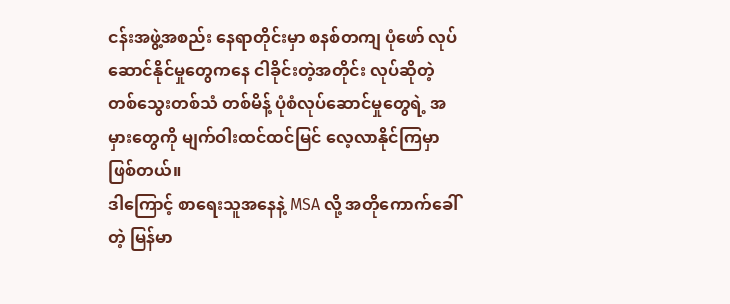ငန်းအဖွဲ့အစည်း နေရာတိုင်းမှာ စနစ်တကျ ပုံဖော် လုပ်ဆောင်နိုင်မှုတွေကနေ ငါခိုင်းတဲ့အတိုင်း လုပ်ဆိုတဲ့ တစ်သွေးတစ်သံ တစ်မိန့် ပုံစံလုပ်ဆောင်မှုတွေရဲ့ အမှားတွေကို မျက်ဝါးထင်ထင်မြင် လေ့လာနိုင်ကြမှာ ဖြစ်တယ်။
ဒါကြောင့် စာရေးသူအနေနဲ့ MSA လို့ အတိုကောက်ခေါ်တဲ့ မြန်မာ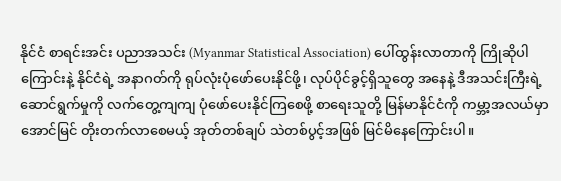နိုင်ငံ စာရင်းအင်း ပညာအသင်း (Myanmar Statistical Association) ပေါ်ထွန်းလာတာကို ကြိုဆိုပါကြောင်းနဲ့ နိုင်ငံရဲ့ အနာဂတ်ကို ရုပ်လုံးပုံဖော်ပေးနိုင်ဖို့၊ လုပ်ပိုင်ခွင့်ရှိသူတွေ အနေနဲ့ ဒီအသင်းကြီးရဲ့ဆောင်ရွက်မှုကို လက်တွေ့ကျကျ ပုံဖော်ပေးနိုင်ကြစေဖို့ စာရေးသူတို့ မြန်မာနိုင်ငံကို ကမ္ဘာ့အလယ်မှာ အောင်မြင် တိုးတက်လာစေမယ့် အုတ်တစ်ချပ် သဲတစ်ပွင့်အဖြစ် မြင်မိနေကြောင်းပါ။